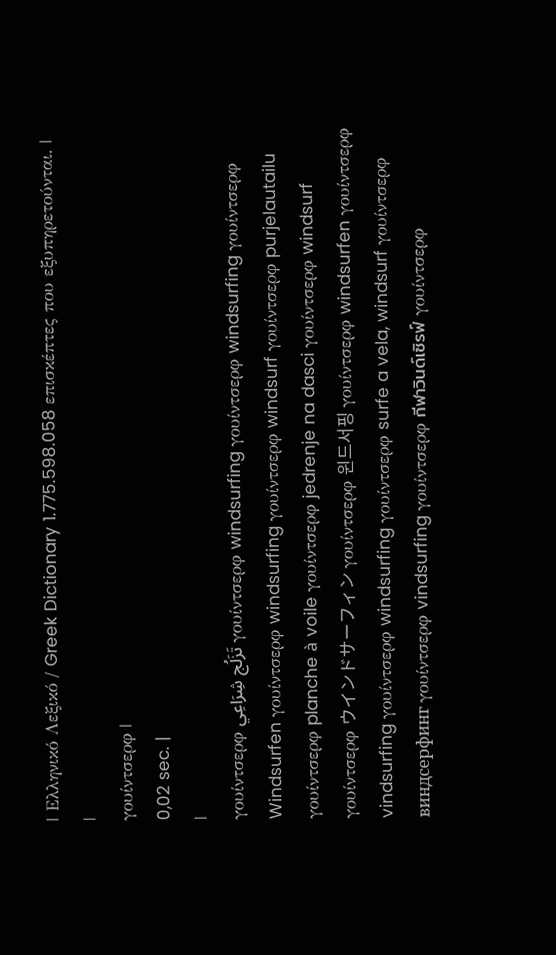| Ελληνικό Λεξικό / Greek Dictionary 1.775.598.058 επισκέπτες που εξυπηρετούνται. |
|
γουίντσερφ |
0,02 sec. |
|
γουίντσερφ تَزَلُج شِرَاعِي γουίντσερφ windsurfing γουίντσερφ windsurfing γουίντσερφ Windsurfen γουίντσερφ windsurfing γουίντσερφ windsurf γουίντσερφ purjelautailu γουίντσερφ planche à voile γουίντσερφ jedrenje na dasci γουίντσερφ windsurf γουίντσερφ ウインドサーフィン γουίντσερφ 윈드서핑 γουίντσερφ windsurfen γουίντσερφ vindsurfing γουίντσερφ windsurfing γουίντσερφ surfe a vela, windsurf γουίντσερφ виндсерфинг γουίντσερφ vindsurfing γουίντσερφ กีฬาวินด์เซิรฟ์ γουίντσερφ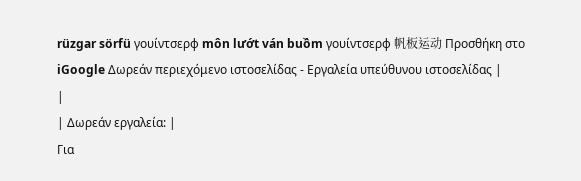rüzgar sörfü γουίντσερφ môn lướt ván buồm γουίντσερφ 帆板运动 Προσθήκη στο iGoogle Δωρεάν περιεχόμενο ιστοσελίδας - Εργαλεία υπεύθυνου ιστοσελίδας |
|
| Δωρεάν εργαλεία: |
Για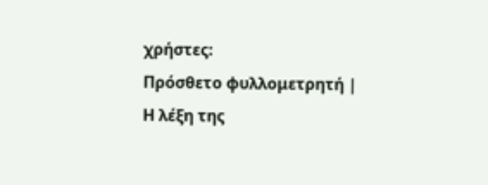χρήστες:
Πρόσθετο φυλλομετρητή |
Η λέξη της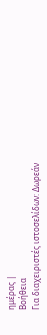ημέρας |
Βοήθεια
Για διαχειριστές ιστοσελίδων: Δωρεάν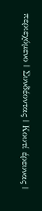περιεχόμενο | Συνδέοντας | Κουτί έρευνας |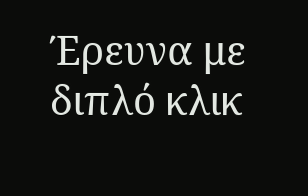Έρευνα με διπλό κλικ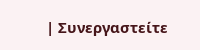| Συνεργαστείτε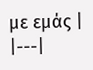με εμάς |
|---|